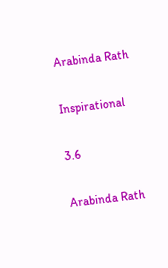Arabinda Rath

Inspirational

3.6

Arabinda Rath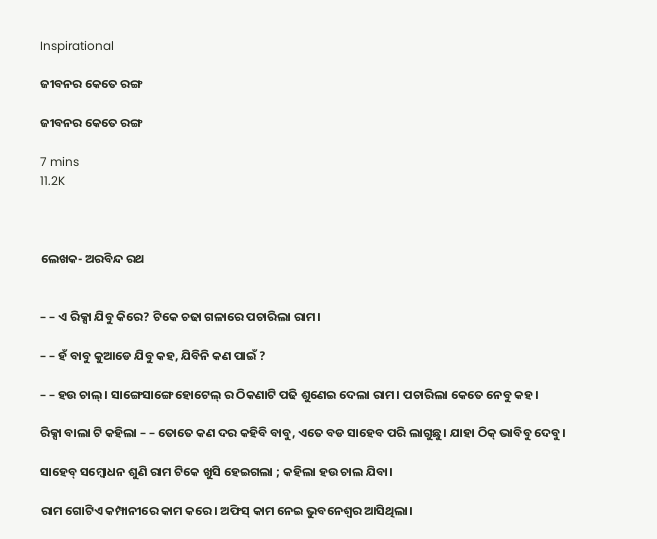Inspirational

ଜୀବନର କେତେ ରଙ୍ଗ

ଜୀବନର କେତେ ରଙ୍ଗ

7 mins
11.2K



ଲେଖକ- ଅରବିନ୍ଦ ରଥ


– – ଏ ରିକ୍ସା ଯିବୁ କିରେ? ଟିକେ ଚଢା ଗଳାରେ ପଚାରିଲା ରାମ।

– – ହଁ ବାବୁ କୁଆଡେ ଯିବୁ କହ, ଯିବିନି କଣ ପାଇଁ ?

– – ହଉ ଚାଲ୍। ସାଙ୍ଗେସାଙ୍ଗେ ହୋଟେଲ୍ ର ଠିକଣାଟି ପଢି ଶୁଣେଇ ଦେଲା ରାମ। ପଚାରିଲା କେତେ ନେବୁ କହ।

ରିକ୍ସା ବାଲା ଟି କହିଲା – – ତୋତେ କଣ ଦର କହିବି ବାବୁ, ଏତେ ବଡ ସାହେବ ପରି ଲାଗୁଛୁ। ଯାହା ଠିକ୍ ଭାବିବୁ ଦେବୁ।

ସାହେବ୍ ସମ୍ବୋଧନ ଶୁଣି ରାମ ଟିକେ ଖୁସି ହେଇଗଲା ; କହିଲା ହଉ ଚାଲ ଯିବା।

ରାମ ଗୋଟିଏ କମ୍ପାନୀରେ କାମ କରେ। ଅଫିସ୍ କାମ ନେଇ ଭୁବନେଶ୍ବର ଆସିଥିଲା।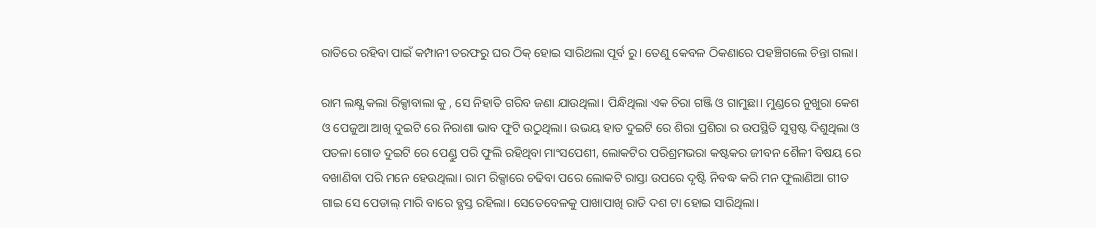ରାତିରେ ରହିବା ପାଇଁ କମ୍ପାନୀ ତରଫରୁ ଘର ଠିକ୍ ହୋଇ ସାରିଥଲା ପୂର୍ବ ରୁ। ତେଣୁ କେବଳ ଠିକଣାରେ ପହଞ୍ଚିଗଲେ ଚିନ୍ତା ଗଲା।

ରାମ ଲକ୍ଷ୍ଯ କଲା ରିକ୍ସାବାଲା କୁ , ସେ ନିହାତି ଗରିବ ଜଣା ଯାଉଥିଲା। ପିନ୍ଧିଥିଲା ଏକ ଚିରା ଗଞ୍ଜି ଓ ଗାମୁଛା। ମୁଣ୍ଡରେ ନୁଖୁରା କେଶ ଓ ପେଜୁଆ ଆଖି ଦୁଇଟି ରେ ନିରାଶା ଭାବ ଫୁଟି ଉଠୁଥିଲା। ଉଭୟ ହାତ ଦୁଇଟି ରେ ଶିରା ପ୍ରଶିରା ର ଉପସ୍ଥିତି ସୁସ୍ପଷ୍ଟ ଦିଶୁଥିଲା ଓ ପତଳା ଗୋଡ ଦୁଇଟି ରେ ପେଣ୍ଡୁ ପରି ଫୁଲି ରହିଥିବା ମାଂସପେଶୀ, ଲୋକଟିର ପରିଶ୍ରମଭରା କଷ୍ଟକର ଜୀବନ ଶୈଳୀ ବିଷୟ ରେ ବଖାଣିବା ପରି ମନେ ହେଉଥିଲା। ରାମ ରିକ୍ସାରେ ଚଢିବା ପରେ ଲୋକଟି ରାସ୍ତା ଉପରେ ଦୃଷ୍ଟି ନିବଦ୍ଧ କରି ମନ ଫୁଲାଣିଆ ଗୀତ ଗାଇ ସେ ପେଡାଲ୍ ମାରି ବାରେ ବ୍ଯସ୍ତ ରହିଲା। ସେତେବେଳକୁ ପାଖାପାଖି ରାତି ଦଶ ଟା ହୋଇ ସାରିଥିଲା।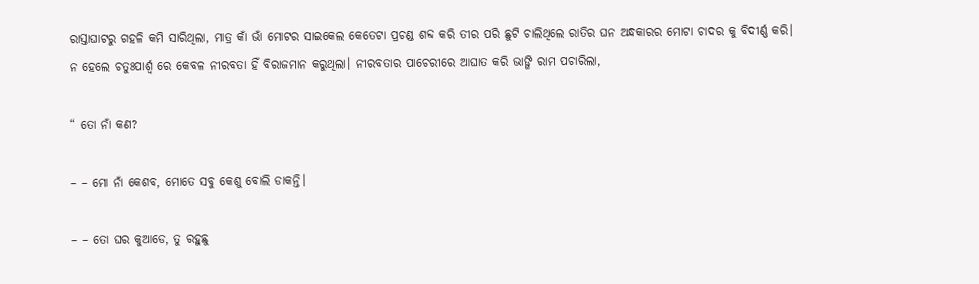ରାସ୍ତାଘାଟରୁ ଗହଳି କମି ସାରିଥିଲା, ମାତ୍ର କାଁ ଭାଁ ମୋଟର ସାଇକେଲ କେତେଟା ପ୍ରଚଣ୍ଡ ଶବ୍ଦ କରି ତୀର ପରି ଛୁଟି ଚାଲିଥିଲେ ରାତିର ଘନ ଅନ୍ଧକାରର ମୋଟା ଚାଦର କୁ ବିଦୀର୍ଣ୍ଣ କରି। ନ ହେଲେ ଚତୁଃପାର୍ଶ୍ବ ରେ କେବଳ ନୀରବତା ହିଁ ବିରାଜମାନ କରୁଥିଲା। ନୀରବତାର ପାଚେରୀରେ ଆଘାତ କରି ଭାଙ୍ଗି ରାମ ପଚାରିଲା,

“ ତୋ ନାଁ କଣ?

– – ମୋ ନାଁ କେଶବ, ମୋତେ ସବୁ କେଶୁ ବୋଲି ଡାକନ୍ତି।

– – ତୋ ଘର କୁଆଡେ, ତୁ ରହୁଛୁ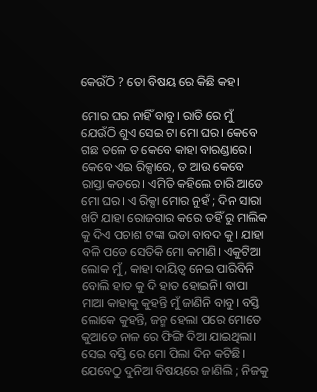କେଉଁଠି ? ତୋ ବିଷୟ ରେ କିଛି କହ।

ମୋର ଘର ନାହିଁ ବାବୁ। ରାତି ରେ ମୁଁ ଯେଉଁଠି ଶୁଏ ସେଇ ଟା ମୋ ଘର। କେବେ ଗଛ ତଳେ ତ କେବେ କାହା ବାରଣ୍ଡାରେ। କେବେ ଏଇ ରିକ୍ସାରେ, ତ ଆଉ କେବେ ରାସ୍ତା କଡରେ। ଏମିତି କହିଲେ ଚାରି ଆଡେ ମୋ ଘର। ଏ ରିକ୍ସା ମୋର ନୁହଁ ; ଦିନ ସାରା ଖଟି ଯାହା ରୋଜଗାର କରେ ତହିଁ ରୁ ମାଲିକ କୁ ଦିଏ ପଚାଶ ଟଙ୍କା ଭଡା ବାବଦ କୁ। ଯାହା ବଳି ପଡେ ସେତିକି ମୋ କମାଣି। ଏକୁଟିଆ ଲୋକ ମୁଁ, କାହା ଦାୟିତ୍ବ ନେଇ ପାରିବିନି ବୋଲି ହାତ କୁ ଦି ହାତ ହୋଇନି। ବାପା ମାଆ କାହାକୁ କୁହନ୍ତି ମୁଁ ଜାଣିନି ବାବୁ। ବସ୍ତି ଲୋକେ କୁହନ୍ତି, ଜନ୍ମ ହେଲା ପରେ ମୋତେ କୁଆଡେ ନାଳ ରେ ଫିଙ୍ଗି ଦିଆ ଯାଇଥିଲା। ସେଇ ବସ୍ତି ରେ ମୋ ପିଲା ଦିନ କଟିଛି। ଯେବେଠୁ ଦୁନିଆ ବିଷୟରେ ଜାଣିଲି ; ନିଜକୁ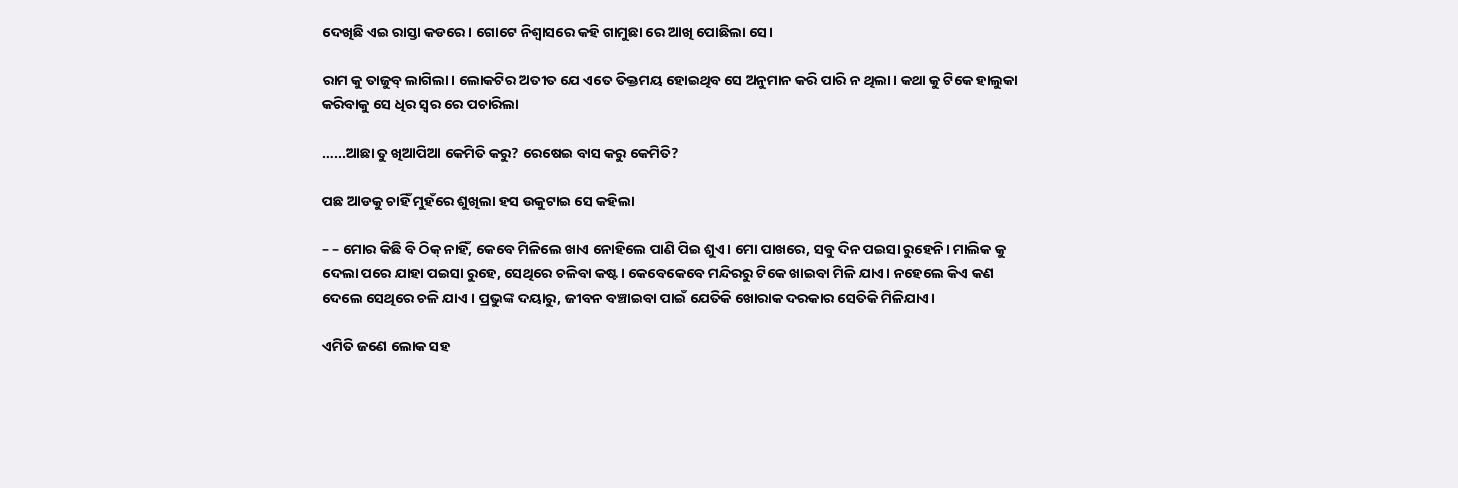ଦେଖିଛି ଏଇ ରାସ୍ତା କଡରେ। ଗୋଟେ ନିଶ୍ବାସରେ କହି ଗାମୁଛା ରେ ଆଖି ପୋଛିଲା ସେ।

ରାମ କୁ ତାଜୁବ୍ ଲାଗିଲା। ଲୋକଟିର ଅତୀତ ଯେ ଏତେ ତିକ୍ତମୟ ହୋଇଥିବ ସେ ଅନୁମାନ କରି ପାରି ନ ଥିଲା। କଥା କୁ ଟିକେ ହାଲୁକା କରିବାକୁ ସେ ଧିର ସ୍ବର ରେ ପଚାରିଲା

…...ଆଛା ତୁ ଖିଆପିଆ କେମିତି କରୁ? ରେଷେଇ ବାସ କରୁ କେମିତି?

ପଛ ଆଡକୁ ଚାହିଁ ମୁହଁରେ ଶୁଖିଲା ହସ ଉକୁଟାଇ ସେ କହିଲା

– – ମୋର କିଛି ବି ଠିକ୍ ନାହିଁ, କେବେ ମିଳିଲେ ଖାଏ ନୋହିଲେ ପାଣି ପିଇ ଶୁଏ। ମୋ ପାଖରେ, ସବୁ ଦିନ ପଇସା ରୁହେନି। ମାଲିକ କୁ ଦେଲା ପରେ ଯାହା ପଇସା ରୁହେ, ସେଥିରେ ଚଳିବା କଷ୍ଟ। କେବେକେବେ ମନ୍ଦିରରୁ ଟିକେ ଖାଇବା ମିଳି ଯାଏ। ନହେଲେ କିଏ କଣ ଦେଲେ ସେଥିରେ ଚଳି ଯାଏ । ପ୍ରଭୁଙ୍କ ଦୟାରୁ, ଜୀବନ ବଞ୍ଚାଇବା ପାଇଁ ଯେତିକି ଖୋରାକ ଦରକାର ସେତିକି ମିଳିଯାଏ।

ଏମିତି ଜଣେ ଲୋକ ସହ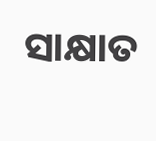ସାକ୍ଷାତ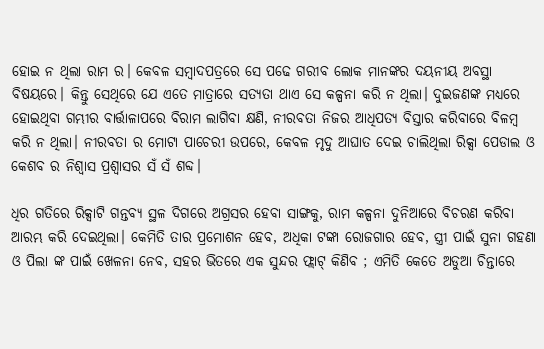ହୋଇ ନ ଥିଲା ରାମ ର। କେବଳ ସମ୍ବାଦପତ୍ରରେ ସେ ପଢେ ଗରୀବ ଲୋକ ମାନଙ୍କର ଦୟନୀୟ ଅବସ୍ଥା ବିଷୟରେ। କିନ୍ତୁ ସେଥିରେ ଯେ ଏତେ ମାତ୍ରାରେ ସତ୍ଯତା ଥାଏ ସେ କଳ୍ପନା କରି ନ ଥିଲା। ଦୁଇଜଣଙ୍କ ମଧ୍ଯରେ ହୋଇଥିବା ଗମ୍ଭୀର ବାର୍ତ୍ତାଳାପରେ ବିରାମ ଲାଗିବା କ୍ଷଣି, ନୀରବତା ନିଜର ଆଧିପତ୍ଯ ବିସ୍ତାର କରିବାରେ ବିଳମ୍ବ କରି ନ ଥିଲା। ନୀରବତା ର ମୋଟା ପାଚେରୀ ଉପରେ, କେବଳ ମୃଦୁ ଆଘାତ ଦେଇ ଚାଲିଥିଲା ରିକ୍ସା ପେଡାଲ ଓ କେଶବ ର ନିଶ୍ବାସ ପ୍ରଶ୍ବାସର ସଁ ସଁ ଶବ୍ଦ।

ଧିର ଗତିରେ ରିକ୍ସାଟି ଗନ୍ତବ୍ଯ ସ୍ଥଳ ଦିଗରେ ଅଗ୍ରସର ହେବା ସାଙ୍ଗକୁ, ରାମ କଳ୍ପନା ଦୁନିଆରେ ବିଚରଣ କରିବା ଆରମ୍ଭ କରି ଦେଇଥିଲା। କେମିତି ତାର ପ୍ରମୋଶନ ହେବ, ଅଧିକା ଟଙ୍କା ରୋଜଗାର ହେବ, ସ୍ତ୍ରୀ ପାଇଁ ସୁନା ଗହଣା ଓ ପିଲା ଙ୍କ ପାଇଁ ଖେଳନା ନେବ, ସହର ଭିତରେ ଏକ ସୁନ୍ଦର ଫ୍ଲାଟ୍ କିଣିବ ; ଏମିତି କେତେ ଅଡୁଆ ଚିନ୍ତାରେ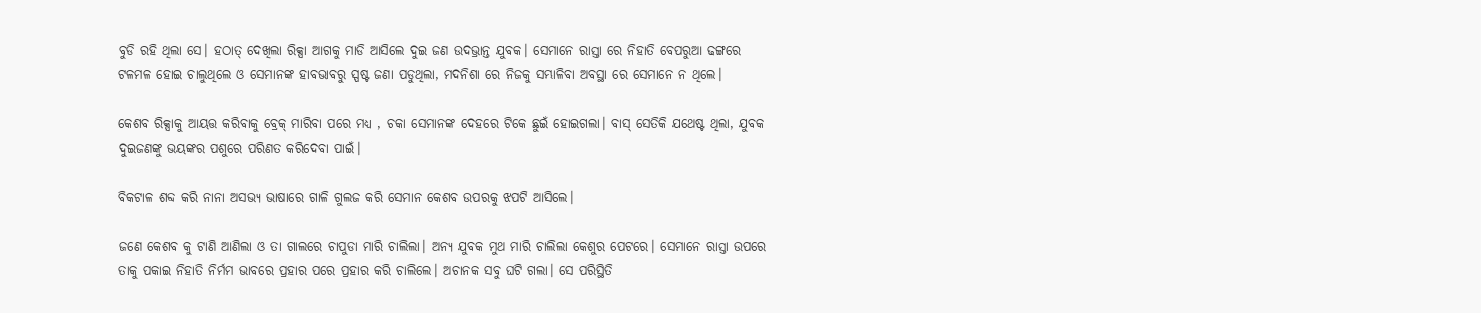ବୁଡି ରହି ଥିଲା ସେ। ହଠାତ୍ ଦେଖିଲା ରିକ୍ସା ଆଗକୁ ମାଡି ଆସିଲେ ଦୁଇ ଜଣ ଉଦଭ୍ରାନ୍ତ ଯୁବକ। ସେମାନେ ରାସ୍ତା ରେ ନିହାତି ବେପରୁଆ ଢଙ୍ଗରେ ଟଳମଳ ହୋଇ ଚାଲୁଥିଲେ ଓ ସେମାନଙ୍କ ହାବଭାବରୁ ସ୍ପଷ୍ଟ ଜଣା ପଡୁଥିଲା, ମଦନିଶା ରେ ନିଜକୁ ସମ୍ଭାଳିବା ଅବସ୍ଥା ରେ ସେମାନେ ନ ଥିଲେ।

କେଶବ ରିକ୍ସାକୁ ଆୟତ୍ତ କରିବାକୁ ବ୍ରେକ୍ ମାରିବା ପରେ ମଧ୍ଯ , ଚକା ସେମାନଙ୍କ ଦେହରେ ଟିକେ ଛୁଇଁ ହୋଇଗଲା। ବାସ୍ ସେତିକି ଯଥେଷ୍ଟ ଥିଲା, ଯୁବକ ଦୁଇଜଣଙ୍କୁ ଭୟଙ୍କର ପଶୁରେ ପରିଣତ କରିଦେବା ପାଇଁ।

ବିକଟାଳ ଶବ୍ଦ କରି ନାନା ଅସଭ୍ଯ ଭାଷାରେ ଗାଳି ଗୁଲଜ କରି ସେମାନ କେଶବ ଉପରକୁ ଝପଟି ଆସିଲେ।

ଜଣେ କେଶବ କୁ ଟାଣି ଆଣିଲା ଓ ତା ଗାଲରେ ଚାପୁଡା ମାରି ଚାଲିଲା। ଅନ୍ଯ ଯୁବକ ମୁଥ ମାରି ଚାଲିଲା କେଶୁର ପେଟରେ। ସେମାନେ ରାସ୍ତା ଉପରେ ତାକୁ ପକାଇ ନିହାତି ନିର୍ମମ ଭାବରେ ପ୍ରହାର ପରେ ପ୍ରହାର କରି ଚାଲିଲେ। ଅଚାନକ ସବୁ ଘଟି ଗଲା। ସେ ପରିସ୍ଥିତି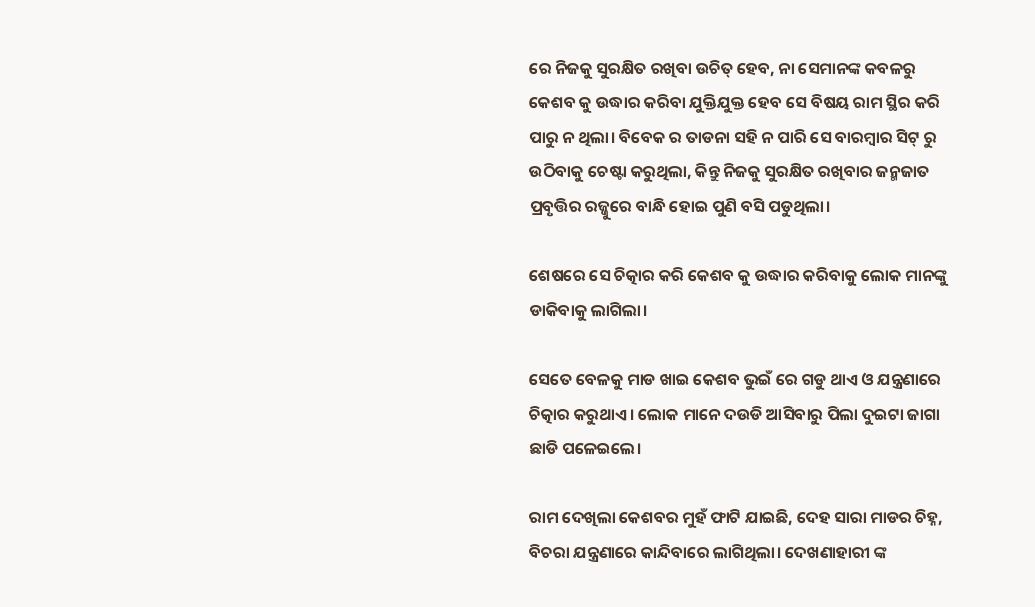ରେ ନିଜକୁ ସୁରକ୍ଷିତ ରଖିବା ଉଚିତ୍ ହେବ, ନା ସେମାନଙ୍କ କବଳରୁ କେଶବ କୁ ଉଦ୍ଧାର କରିବା ଯୁକ୍ତିଯୁକ୍ତ ହେବ ସେ ବିଷୟ ରାମ ସ୍ଥିର କରି ପାରୁ ନ ଥିଲା। ବିବେକ ର ତାଡନା ସହି ନ ପାରି ସେ ବାରମ୍ବାର ସିଟ୍ ରୁ ଉଠିବାକୁ ଚେଷ୍ଟା କରୁଥିଲା, କିନ୍ତୁ ନିଜକୁ ସୁରକ୍ଷିତ ରଖିବାର ଜନ୍ମଜାତ ପ୍ରବୃତ୍ତିର ରଜ୍ଜୁରେ ବାନ୍ଧି ହୋଇ ପୁଣି ବସି ପଡୁଥିଲା।

ଶେଷରେ ସେ ଚିତ୍କାର କରି କେଶବ କୁ ଉଦ୍ଧାର କରିବାକୁ ଲୋକ ମାନଙ୍କୁ ଡାକିବାକୁ ଲାଗିଲା।

ସେତେ ବେଳକୁ ମାଡ ଖାଇ କେଶବ ଭୁଇଁ ରେ ଗଡୁ ଥାଏ ଓ ଯନ୍ତ୍ରଣାରେ ଚିତ୍କାର କରୁଥାଏ। ଲୋକ ମାନେ ଦଉଡି ଆସିବାରୁ ପିଲା ଦୁଇଟା ଜାଗା ଛାଡି ପଳେଇଲେ।

ରାମ ଦେଖିଲା କେଶବର ମୁହଁ ଫାଟି ଯାଇଛି, ଦେହ ସାରା ମାଡର ଚିହ୍ନ, ବିଚରା ଯନ୍ତ୍ରଣାରେ କାନ୍ଦିବାରେ ଲାଗିଥିଲା। ଦେଖଣାହାରୀ ଙ୍କ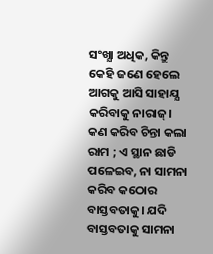ସଂଖ୍ଯା ଅଧିକ, କିନ୍ତୁ କେହି ଜଣେ ହେଲେ ଆଗକୁ ଆସି ସାହାଯ୍ଯ କରିବାକୁ ନାରାଜ୍। କଣ କରିବ ଚିନ୍ତା କଲା ରାମ ; ଏ ସ୍ଥାନ ଛାଡି ପଳେଇବ, ନା ସାମନା କରିବ କଠୋର ବାସ୍ତବତାକୁ। ଯଦି ବାସ୍ତବତାକୁ ସାମନା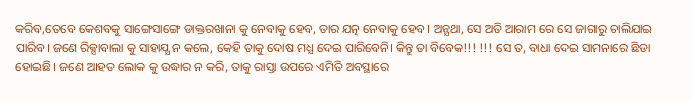କରିବ,ତେବେ କେଶବକୁ ସାଙ୍ଗେସାଙ୍ଗେ ଡାକ୍ତରଖାନା କୁ ନେବାକୁ ହେବ, ତାର ଯତ୍ନ ନେବାକୁ ହେବ। ଅନ୍ଯଥା, ସେ ଅତି ଆରାମ ରେ ସେ ଜାଗାରୁ ଚାଲିଯାଇ ପାରିବ। ଜଣେ ରିକ୍ସାବାଲା କୁ ସାହାଯ୍ଯ ନ କଲେ, କେହି ତାକୁ ଦୋଷ ମଧ୍ଯ ଦେଇ ପାରିବେନି। କିନ୍ତୁ ତା ବିବେକ!!! !!! ସେ ତ, ବାଧା ଦେଇ ସାମନାରେ ଛିଡା ହୋଇଛି। ଜଣେ ଆହତ ଲୋକ କୁ ଉଦ୍ଧାର ନ କରି, ତାକୁ ରାସ୍ତା ଉପରେ ଏମିତି ଅବସ୍ଥାରେ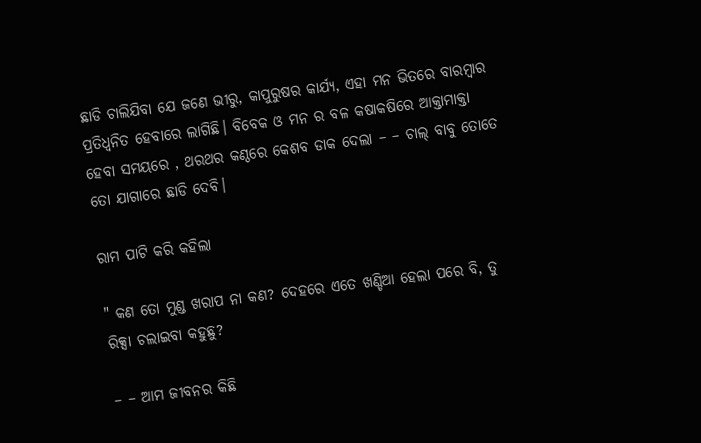ଛାଡି ଚାଲିଯିବା ଯେ ଜଣେ ଭୀରୁ, କାପୁରୁଷର କାର୍ଯ୍ଯ, ଏହା ମନ ଭିତରେ ବାରମ୍ବାର ପ୍ରତିଧ୍ବନିତ ହେବାରେ ଲାଗିଛି। ବିବେକ ଓ ମନ ର ବଳ କଷାକଷିରେ ଆକ୍ତାମାକ୍ତା ହେବା ସମୟରେ , ଥରଥର କଣ୍ଠରେ କେଶବ ଡାକ ଦେଲା – – ଚାଲ୍ ବାବୁ ତୋତେ ତୋ ଯାଗାରେ ଛାଡି ଦେବି।

ରାମ ପାଟି କରି କହିଲା

" କଣ ତୋ ମୁଣ୍ଡ ଖରାପ ନା କଣ? ଦେହରେ ଏତେ ଖଣ୍ଡିଆ ହେଲା ପରେ ବି, ତୁ ରିକ୍ସା ଚଲାଇବା କହୁଛୁ?

– – ଆମ ଜୀବନର କିଛି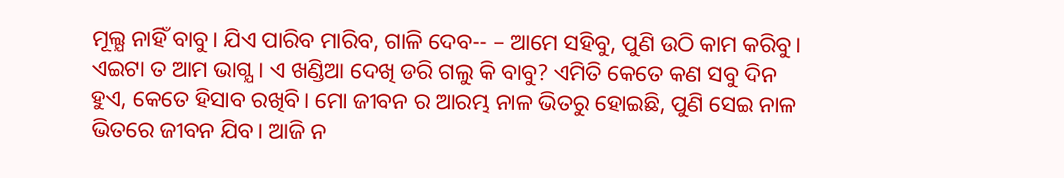ମୂଲ୍ଯ ନାହିଁ ବାବୁ। ଯିଏ ପାରିବ ମାରିବ, ଗାଳି ଦେବ-- – ଆମେ ସହିବୁ, ପୁଣି ଉଠି କାମ କରିବୁ। ଏଇଟା ତ ଆମ ଭାଗ୍ଯ। ଏ ଖଣ୍ଡିଆ ଦେଖି ଡରି ଗଲୁ କି ବାବୁ? ଏମିତି କେତେ କଣ ସବୁ ଦିନ ହୁଏ, କେତେ ହିସାବ ରଖିବି। ମୋ ଜୀବନ ର ଆରମ୍ଭ ନାଳ ଭିତରୁ ହୋଇଛି, ପୁଣି ସେଇ ନାଳ ଭିତରେ ଜୀବନ ଯିବ। ଆଜି ନ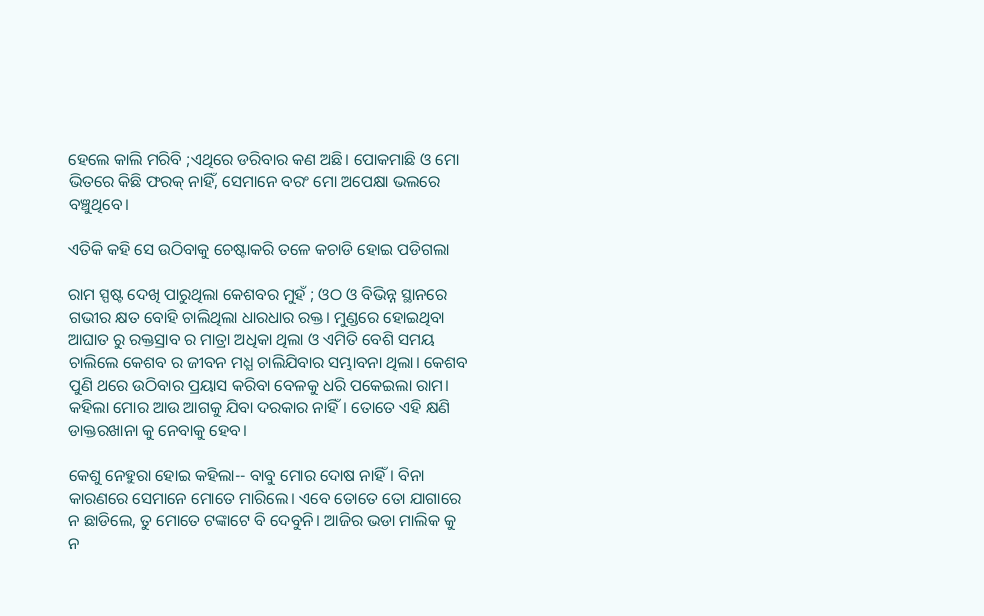ହେଲେ କାଲି ମରିବି ;ଏଥିରେ ଡରିବାର କଣ ଅଛି। ପୋକମାଛି ଓ ମୋ ଭିତରେ କିଛି ଫରକ୍ ନାହିଁ, ସେମାନେ ବରଂ ମୋ ଅପେକ୍ଷା ଭଲରେ ବଞ୍ଚୁଥିବେ।

ଏତିକି କହି ସେ ଉଠିବାକୁ ଚେଷ୍ଟାକରି ତଳେ କଚାଡି ହୋଇ ପଡିଗଲା

ରାମ ସ୍ପଷ୍ଟ ଦେଖି ପାରୁଥିଲା କେଶବର ମୁହଁ ; ଓଠ ଓ ବିଭିନ୍ନ ସ୍ଥାନରେ ଗଭୀର କ୍ଷତ ବୋହି ଚାଲିଥିଲା ଧାରଧାର ରକ୍ତ। ମୁଣ୍ଡରେ ହୋଇଥିବା ଆଘାତ ରୁ ରକ୍ତସ୍ରାବ ର ମାତ୍ରା ଅଧିକା ଥିଲା ଓ ଏମିତି ବେଶି ସମୟ ଚାଲିଲେ କେଶବ ର ଜୀବନ ମଧ୍ଯ ଚାଲିଯିବାର ସମ୍ଭାବନା ଥିଲା। କେଶବ ପୁଣି ଥରେ ଉଠିବାର ପ୍ରୟାସ କରିବା ବେଳକୁ ଧରି ପକେଇଲା ରାମ। କହିଲା ମୋର ଆଉ ଆଗକୁ ଯିବା ଦରକାର ନାହିଁ। ତୋତେ ଏହି କ୍ଷଣି ଡାକ୍ତରଖାନା କୁ ନେବାକୁ ହେବ।

କେଶୁ ନେହୁରା ହୋଇ କହିଲା-- ବାବୁ ମୋର ଦୋଷ ନାହିଁ। ବିନା କାରଣରେ ସେମାନେ ମୋତେ ମାରିଲେ। ଏବେ ତୋତେ ତୋ ଯାଗାରେ ନ ଛାଡିଲେ, ତୁ ମୋତେ ଟଙ୍କାଟେ ବି ଦେବୁନି। ଆଜିର ଭଡା ମାଲିକ କୁ ନ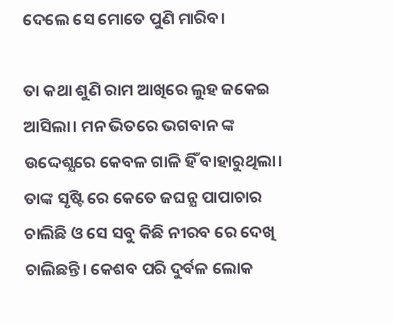ଦେଲେ ସେ ମୋତେ ପୁଣି ମାରିବ।

ତା କଥା ଶୁଣି ରାମ ଆଖିରେ ଲୁହ ଜକେଇ ଆସିଲା। ମନ ଭିତରେ ଭଗବାନ ଙ୍କ ଉଦ୍ଦେଶ୍ଯରେ କେବଳ ଗାଳି ହିଁ ବାହାରୁଥିଲା। ତାଙ୍କ ସୃଷ୍ଟି ରେ କେତେ ଜଘନ୍ଯ ପାପାଚାର ଚାଲିଛି ଓ ସେ ସବୁ କିଛି ନୀରବ ରେ ଦେଖି ଚାଲିଛନ୍ତି। କେଶବ ପରି ଦୁର୍ବଳ ଲୋକ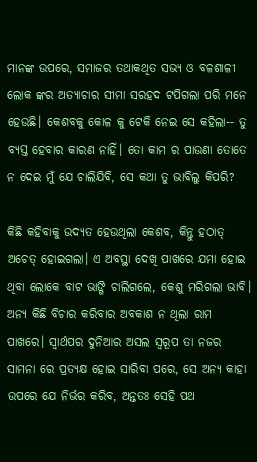ମାନଙ୍କ ଉପରେ, ସମାଜର ତଥାକଥିତ ସଭ୍ଯ ଓ ବଳଶାଳୀ ଲୋକ ଙ୍କର ଅତ୍ଯାଚାର ସୀମା ସରହଦ ଟପିଗଲା ପରି ମନେ ହେଉଛି। କେଶବକୁ କୋଳ କୁ ଟେକି ନେଇ ସେ କହିଲା-- ତୁ ବ୍ଯସ୍ତ ହେବାର କାରଣ ନାହିଁ। ତୋ କାମ ର ପାଉଣା ତୋତେ ନ ଦେଇ ମୁଁ ଯେ ଚାଲିଯିବି, ସେ କଥା ତୁ ଭାବିଲୁ କିପରି?

କିଛି କହିବାକୁ ଉଦ୍ଯତ ହେଉଥିଲା କେଶବ, କିନ୍ତୁ ହଠାତ୍ ଅଚେତ୍ ହୋଇଗଲା। ଏ ଅବସ୍ଥା ଦେଖି ପାଖରେ ଯମା ହୋଇ ଥିବା ଲୋକେ ବାଟ ଭାଙ୍ଗି ଚାଲିଗଲେ, କେଶୁ ମରିଗଲା ଭାବି। ଅନ୍ଯ କିଛି ବିଚାର କରିବାର ଅବକାଶ ନ ଥିଲା ରାମ ପାଖରେ। ସ୍ବାର୍ଥପର ଦୁନିଆର ଅସଲ ସ୍ବରୂପ ତା ନଜର ସାମନା ରେ ପ୍ରତ୍ଯକ୍ଷ ହୋଇ ସାରିବା ପରେ, ସେ ଅନ୍ଯ କାହା ଉପରେ ଯେ ନିର୍ଭର କରିବ, ଅନ୍ତତଃ ସେହି ପଥ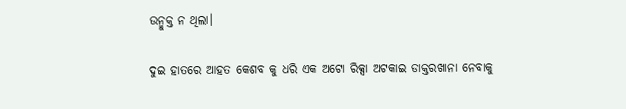ଉନ୍ମୁକ୍ତ ନ ଥିଲା।

ଦୁଇ ହାତରେ ଆହତ କେଶବ କୁ ଧରି ଏକ ଅଟୋ ରିକ୍ସା ଅଟକାଇ ଡାକ୍ତରଖାନା ନେବାକୁ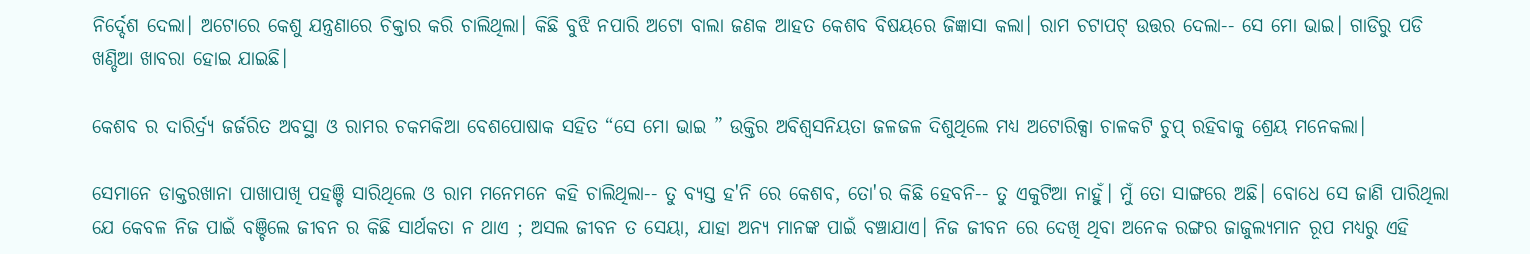ନିର୍ଦ୍ଦେଶ ଦେଲା। ଅଟୋରେ କେଶୁ ଯନ୍ତ୍ରଣାରେ ଚିକ୍ତାର କରି ଚାଲିଥିଲା। କିଛି ବୁଝି ନପାରି ଅଟୋ ବାଲା ଜଣକ ଆହତ କେଶବ ବିଷୟରେ ଜିଜ୍ଞାସା କଲା। ରାମ ଚଟାପଟ୍ ଉତ୍ତର ଦେଲା-- ସେ ମୋ ଭାଇ। ଗାଡିରୁ ପଡି ଖଣ୍ଡିଆ ଖାବରା ହୋଇ ଯାଇଛି।

କେଶବ ର ଦାରିର୍ଦ୍ର୍ଯ ଜର୍ଜରିତ ଅବସ୍ଥା ଓ ରାମର ଚକମକିଆ ବେଶପୋଷାକ ସହିତ “ସେ ମୋ ଭାଇ ” ଉକ୍ତିର ଅବିଶ୍ବସନିୟତା ଜଳଜଳ ଦିଶୁଥିଲେ ମଧ୍ଯ ଅଟୋରିକ୍ସା ଚାଳକଟି ଚୁପ୍ ରହିବାକୁ ଶ୍ରେୟ ମନେକଲା।

ସେମାନେ ଡାକ୍ତରଖାନା ପାଖାପାଖି ପହଞ୍ଚି ସାରିଥିଲେ ଓ ରାମ ମନେମନେ କହି ଚାଲିଥିଲା-- ତୁ ବ୍ଯସ୍ତ ହ'ନି ରେ କେଶବ, ତୋ'ର କିଛି ହେବନି-- ତୁ ଏକୁଟିଆ ନାହୁଁ। ମୁଁ ତୋ ସାଙ୍ଗରେ ଅଛି। ବୋଧେ ସେ ଜାଣି ପାରିଥିଲା ଯେ କେବଳ ନିଜ ପାଇଁ ବଞ୍ଚିଲେ ଜୀବନ ର କିଛି ସାର୍ଥକତା ନ ଥାଏ ; ଅସଲ ଜୀବନ ତ ସେୟା, ଯାହା ଅନ୍ଯ ମାନଙ୍କ ପାଇଁ ବଞ୍ଚାଯାଏ। ନିଜ ଜୀବନ ରେ ଦେଖି ଥିବା ଅନେକ ରଙ୍ଗର ଜାଜୁଲ୍ଯମାନ ରୂପ ମଧ୍ଯରୁ ଏହି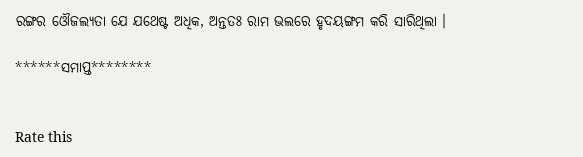ରଙ୍ଗର ଓୌଜଲ୍ଯତା ଯେ ଯଥେଷ୍ଟ ଅଧିକ, ଅନ୍ତତଃ ରାମ ଭଲରେ ହୃଦୟଙ୍ଗମ କରି ସାରିଥିଲା ।

******ସମାପ୍ତ********


Rate this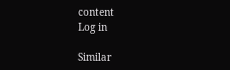content
Log in

Similar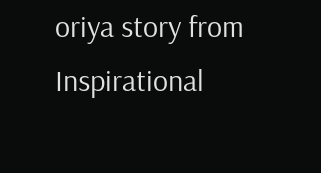oriya story from Inspirational